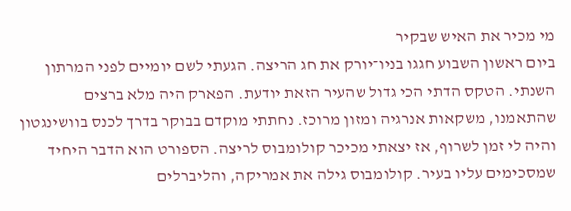מי מכיר את האיש שבקיר
ביום ראשון השבוע חגגו בניו־יורק את חג הריצה. הגעתי לשם יומיים לפני המרתון השנתי. הטקס הדתי הכי גדול שהעיר הזאת יודעת. הפארק היה מלא ברצים שהתאמנו, משקאות אנרגיה ומזון מרוכז. נחתתי מוקדם בבוקר בדרך לכנס בוושינגטון והיה לי זמן לשרוף, אז יצאתי מכיכר קולומבוס לריצה. הספורט הוא הדבר היחיד שמסכימים עליו בעיר. קולומבוס גילה את אמריקה, והליברלים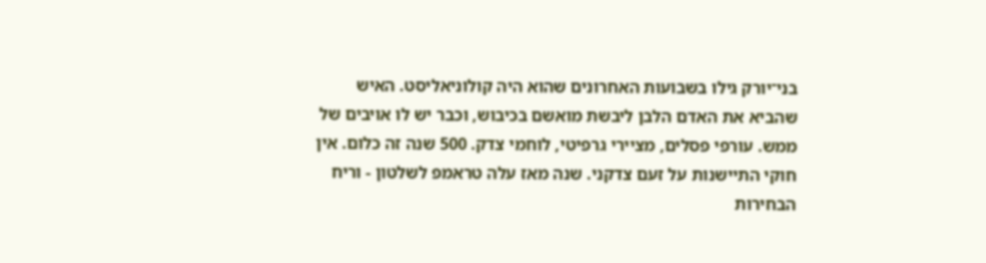בני־יורק גילו בשבועות האחרונים שהוא היה קולוניאליסט. האיש שהביא את האדם הלבן ליבשת מואשם בכיבוש, וכבר יש לו אויבים של ממש. עורפי פסלים, מציירי גרפיטי, לוחמי צדק. 500 שנה זה כלום. אין חוקי התיישנות על זעם צדקני. שנה מאז עלה טראמפ לשלטון - וריח הבחירות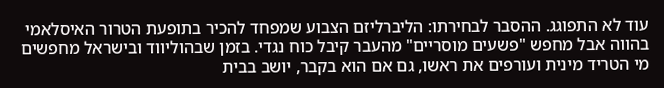עוד לא התפוגג. ההסבר לבחירתו: הליברליזם הצבוע שמפחד להכיר בתופעת הטרור האיסלאמי בהווה אבל מחפש "פשעים מוסריים" מהעבר קיבל כוח נגדי. בזמן שבהוליווד ובישראל מחפשים מי הטריד מינית ועורפים את ראשו, גם אם הוא בקבר, יושב בבית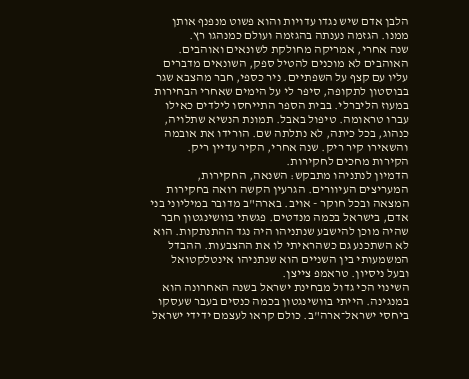הלבן אדם שיש נגדו עדויות והוא פשוט מנפנף אותן ממנו. הגזמה נענתה בהגזמה ועולם כמנהגו רץ.
שנה אחרי, אמריקה מחולקת לשונאים ואוהבים. האוהבים לא מוכנים להטיל ספק, השונאים מדברים עליו עם קצף על השפתיים. ניר כספי, חבר מהצבא שגר בבוסטון לתקופה, סיפר לי על הימים שאחרי הבחירות במעוז הליברלי. בבית הספר התייחסו לילדים כאילו עברו טראומה. טיפול באבל. תמונת הנשיא שתלויה, כנהוג, בכל כיתה, לא נתלתה שם. הורידו את אובמה והשאירו קיר ריק. שנה אחרי, הקיר עדיין ריק. הקירות מחכים לחקירות.
הדמיון לנתניהו מתבקש: השנאה, החקירות, המעריצים העיוורים. הגרעין הקשה רואה בחקירות המצאה ובכל חוקר - אויב. בארה"ב מדובר במיליוני בני אדם, בישראל בכמה מנדטים. פגשתי בוושינגטון חבר שהיה מוכן להישבע שנתניהו היה נגד ההתנתקות. הוא לא השתכנע גם כשהראיתי לו את ההצבעות. ההבדל המשמעותי בין השניים הוא שנתניהו אינטלקטואל ובעל ניסיון. טראמפ צייצן.
השינוי הכי גדול מבחינת ישראל בשנה האחרונה הוא במנגינה. הייתי בוושינגטון בכמה כנסים בעבר שעסקו ביחסי ישראל־ארה"ב. כולם קראו לעצמם ידידי ישראל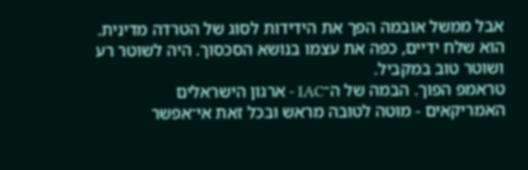אבל ממשל אובמה הפך את הידידות לסוג של הטרדה מדינית. הוא שלח ידיים, כפה את עצמו בנושא הסכסוך. היה לשוטר רע ושוטר טוב במקביל.
טראמפ הפוך. הבמה של ה־IAC - ארגון הישראלים האמריקאים - מוטה לטובה מראש ובכל זאת אי־אפשר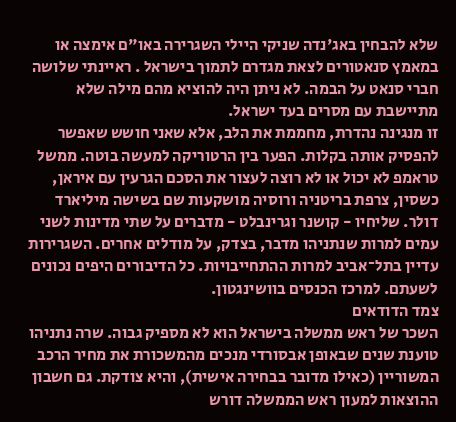שלא להבחין באג'נדה שניקי היילי השגרירה באו"ם אימצה או במאמץ סנאטורים לצאת מגדרם לתמוך בישראל . ראיינתי שלושה חברי סנאט על הבמה. לא ניתן היה להוציא מהם מילה שלא מתיישבת עם מסרים בעד ישראל.
זו מנגינה נהדרת, מחממת את הלב, אלא שאני חושש שאפשר להפסיק אותה בקלות. הפער בין הרטוריקה למעשה בוטה. ממשל טראמפ לא יכול או לא רוצה לעצור את הסכם הגרעין עם איראן, כשסין, צרפת בריטניה ורוסיה מושקעות שם בשישה מיליארד דולר. שליחיו - קושנר וגרינבלט - מדברים על שתי מדינות לשני עמים למרות שנתניהו מדבר, בצדק, על מודלים אחרים. השגרירות עדיין בתל־אביב למרות ההתחייבויות. כל הדיבורים היפים נכונים לשעתם. למרכז הכנסים בוושינגטון.
צמד הדודאים
השכר של ראש ממשלה בישראל הוא לא מספיק גבוה. שרה נתניהו טוענת שנים שבאופן אבסורדי מנכים מהמשכורת את מחיר הרכב המשוריין (כאילו מדובר בבחירה אישית), והיא צודקת. גם חשבון ההוצאות למעון ראש הממשלה דורש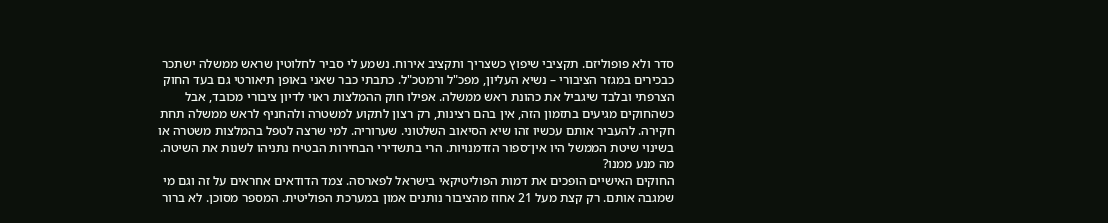סדר ולא פופוליזם. תקציבי שיפוץ כשצריך ותקציב אירוח. נשמע לי סביר לחלוטין שראש ממשלה ישתכר כבכירים במגזר הציבורי – נשיא העליון, מפכ"ל ורמטכ"ל. כתבתי כבר שאני באופן תיאורטי גם בעד החוק הצרפתי ובלבד שיגביל את כהונת ראש ממשלה. אפילו חוק ההמלצות ראוי לדיון ציבורי מכובד, אבל כשהחוקים מגיעים בתזמון הזה, אין בהם רצינות, רק רצון לתקוע למשטרה ולהחניף לראש ממשלה תחת חקירה. להעביר אותם עכשיו זהו שיא הסיאוב השלטוני. שערוריה. למי שרצה לטפל בהמלצות משטרה או בשינוי שיטת הממשל היו אין־ספור הזדמנויות. הרי בתשדירי הבחירות הבטיח נתניהו לשנות את השיטה. מה מנע ממנו?
החוקים האישיים הופכים את דמות הפוליטיקאי בישראל לפארסה. צמד הדודאים אחראים על זה וגם מי שמגבה אותם. רק קצת מעל 21 אחוז מהציבור נותנים אמון במערכת הפוליטית. המספר מסוכן. לא ברור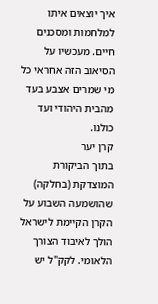איך יוצאים איתו למלחמות ומסכנים חיים. מעכשיו על הסיאוב הזה אחראי כל מי שמרים אצבע בעד מהבית היהודי ועד כולנו.
קרן יער
בתוך הביקורת המוצדקת (בחלקה) שהושמעה השבוע על הקרן הקיימת לישראל הולך לאיבוד הצורך הלאומי. לקק"ל יש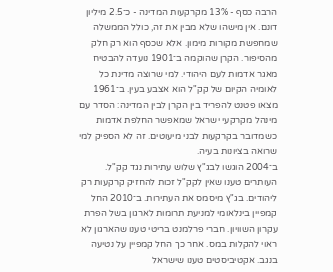הרבה כסף - 13% מקרקעות המדינה - כ־2.5 מיליון דונם. אין מישהו שלא מבין את זה, כולל הממשלה שמחפשת מקורות מימון. אלא שכסף הוא רק חלק מהסיפור. הקרן שהוקמה ב־1901 נועדה להבטיח מאגר אדמות לעם היהודי. למי שרוצה מדינת כל לאומיה הקיום של קק"ל הוא אצבע בעין. ב־1961 מצאו פטנט להפריד בין הקרן לבין המדינה: הסדר עם מינהל מקרקעי ישראל שמאפשר החלפת אדמות כשמדובר בקרקעות לבני מיעוטים. זה לא הספיק למי שרואה בציונות בעיה.
ב־2004 הוגשו לבג"ץ שלוש עתירות נגד קק"ל. העותרים טענו שאין לקק"ל זכות להחזיק קרקעות רק ליהודים. בג"ץ מיסמס את העתירות. ב־2010 החל קמפיין בינלאומי למניעת תרומות לארגון בשל הפרת עקרון השוויון. חברי פרלמנט בריטי טענו שהארגון לא ראוי להקלות במס. אחר כך החל קמפיין על נטיעה בנגב. אקטיביסטים טענו שישראל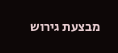מבצעת גירוש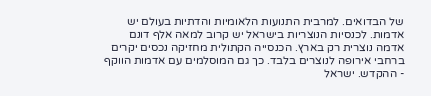של הבדואים. למרבית התנועות הלאומיות והדתיות בעולם יש אדמות. לכנסיות הנוצריות בישראל יש קרוב למאה אלף דונם אדמה נוצרית רק בארץ. הכנסייה הקתולית מחזיקה נכסים יקרים ברחבי אירופה לנוצרים בלבד. כך גם המוסלמים עם אדמות הווקף - ההקדש. ישראל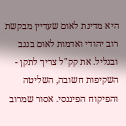היא מדינת לאום שעדיין מבקשת רוב יהודי ואדמות לאום בנגב ובגליל. את קק"ל צריך לתקן - השקיפות חשובה, השליטה והפיקוח הפיננסי. אסור שמרוב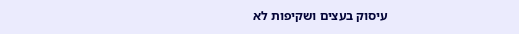עיסוק בעצים ושקיפות לא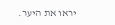יראו את היער.